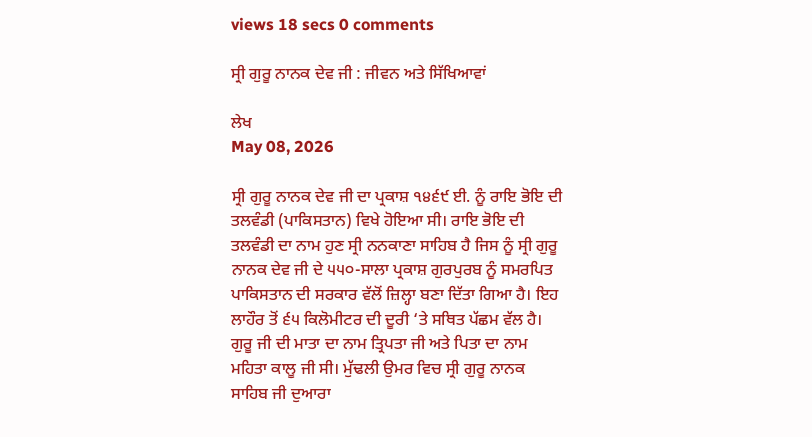views 18 secs 0 comments

ਸ੍ਰੀ ਗੁਰੂ ਨਾਨਕ ਦੇਵ ਜੀ : ਜੀਵਨ ਅਤੇ ਸਿੱਖਿਆਵਾਂ

ਲੇਖ
May 08, 2026

ਸ੍ਰੀ ਗੁਰੂ ਨਾਨਕ ਦੇਵ ਜੀ ਦਾ ਪ੍ਰਕਾਸ਼ ੧੪੬੯ ਈ. ਨੂੰ ਰਾਇ ਭੋਇ ਦੀ ਤਲਵੰਡੀ (ਪਾਕਿਸਤਾਨ) ਵਿਖੇ ਹੋਇਆ ਸੀ। ਰਾਇ ਭੋਇ ਦੀ ਤਲਵੰਡੀ ਦਾ ਨਾਮ ਹੁਣ ਸ੍ਰੀ ਨਨਕਾਣਾ ਸਾਹਿਬ ਹੈ ਜਿਸ ਨੂੰ ਸ੍ਰੀ ਗੁਰੂ ਨਾਨਕ ਦੇਵ ਜੀ ਦੇ ੫੫੦-ਸਾਲਾ ਪ੍ਰਕਾਸ਼ ਗੁਰਪੁਰਬ ਨੂੰ ਸਮਰਪਿਤ ਪਾਕਿਸਤਾਨ ਦੀ ਸਰਕਾਰ ਵੱਲੋਂ ਜ਼ਿਲ੍ਹਾ ਬਣਾ ਦਿੱਤਾ ਗਿਆ ਹੈ। ਇਹ ਲਾਹੌਰ ਤੋਂ ੬੫ ਕਿਲੋਮੀਟਰ ਦੀ ਦੂਰੀ ‘ਤੇ ਸਥਿਤ ਪੱਛਮ ਵੱਲ ਹੈ। ਗੁਰੂ ਜੀ ਦੀ ਮਾਤਾ ਦਾ ਨਾਮ ਤ੍ਰਿਪਤਾ ਜੀ ਅਤੇ ਪਿਤਾ ਦਾ ਨਾਮ ਮਹਿਤਾ ਕਾਲੂ ਜੀ ਸੀ। ਮੁੱਢਲੀ ਉਮਰ ਵਿਚ ਸ੍ਰੀ ਗੁਰੂ ਨਾਨਕ ਸਾਹਿਬ ਜੀ ਦੁਆਰਾ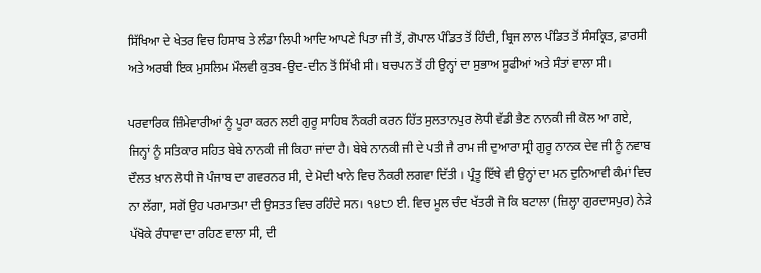ਸਿੱਖਿਆ ਦੇ ਖੇਤਰ ਵਿਚ ਹਿਸਾਬ ਤੇ ਲੰਡਾ ਲਿਪੀ ਆਦਿ ਆਪਣੇ ਪਿਤਾ ਜੀ ਤੋਂ, ਗੋਪਾਲ ਪੰਡਿਤ ਤੋਂ ਹਿੰਦੀ, ਬ੍ਰਿਜ ਲਾਲ ਪੰਡਿਤ ਤੋਂ ਸੰਸਕ੍ਰਿਤ, ਫ਼ਾਰਸੀ ਅਤੇ ਅਰਬੀ ਇਕ ਮੁਸਲਿਮ ਮੌਲਵੀ ਕੁਤਬ-ਉਦ-ਦੀਨ ਤੋਂ ਸਿੱਖੀ ਸੀ। ਬਚਪਨ ਤੋਂ ਹੀ ਉਨ੍ਹਾਂ ਦਾ ਸੁਭਾਅ ਸੂਫੀਆਂ ਅਤੇ ਸੰਤਾਂ ਵਾਲਾ ਸੀ।

ਪਰਵਾਰਿਕ ਜ਼ਿੰਮੇਵਾਰੀਆਂ ਨੂੰ ਪੂਰਾ ਕਰਨ ਲਈ ਗੁਰੂ ਸਾਹਿਬ ਨੌਕਰੀ ਕਰਨ ਹਿੱਤ ਸੁਲਤਾਨਪੁਰ ਲੋਧੀ ਵੱਡੀ ਭੈਣ ਨਾਨਕੀ ਜੀ ਕੋਲ ਆ ਗਏ, ਜਿਨ੍ਹਾਂ ਨੂੰ ਸਤਿਕਾਰ ਸਹਿਤ ਬੇਬੇ ਨਾਨਕੀ ਜੀ ਕਿਹਾ ਜਾਂਦਾ ਹੈ। ਬੇਬੇ ਨਾਨਕੀ ਜੀ ਦੇ ਪਤੀ ਜੈ ਰਾਮ ਜੀ ਦੁਆਰਾ ਸ੍ਰੀ ਗੁਰੂ ਨਾਨਕ ਦੇਵ ਜੀ ਨੂੰ ਨਵਾਬ ਦੌਲਤ ਖ਼ਾਨ ਲੋਧੀ ਜੋ ਪੰਜਾਬ ਦਾ ਗਵਰਨਰ ਸੀ, ਦੇ ਮੋਦੀ ਖਾਨੇ ਵਿਚ ਨੌਕਰੀ ਲਗਵਾ ਦਿੱਤੀ । ਪ੍ਰੰਤੂ ਇੱਥੇ ਵੀ ਉਨ੍ਹਾਂ ਦਾ ਮਨ ਦੁਨਿਆਵੀ ਕੰਮਾਂ ਵਿਚ ਨਾ ਲੱਗਾ, ਸਗੋਂ ਉਹ ਪਰਮਾਤਮਾ ਦੀ ਉਸਤਤ ਵਿਚ ਰਹਿੰਦੇ ਸਨ। ੧੪੮੭ ਈ. ਵਿਚ ਮੂਲ ਚੰਦ ਖੱਤਰੀ ਜੋ ਕਿ ਬਟਾਲਾ (ਜ਼ਿਲ੍ਹਾ ਗੁਰਦਾਸਪੁਰ) ਨੇੜੇ ਪੱਖੋਕੇ ਰੰਧਾਵਾ ਦਾ ਰਹਿਣ ਵਾਲਾ ਸੀ, ਦੀ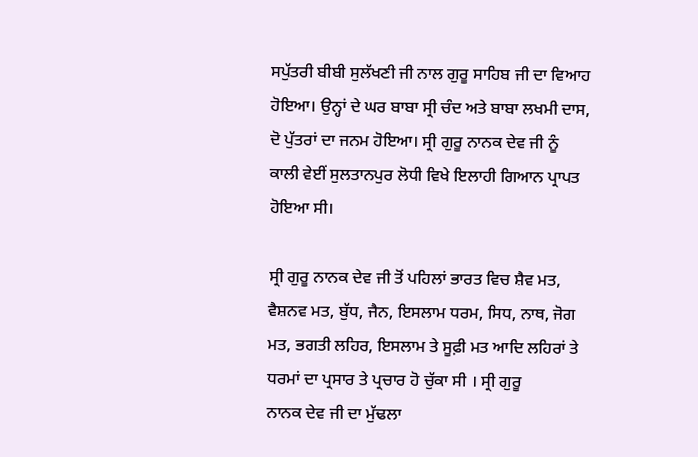ਸਪੁੱਤਰੀ ਬੀਬੀ ਸੁਲੱਖਣੀ ਜੀ ਨਾਲ ਗੁਰੂ ਸਾਹਿਬ ਜੀ ਦਾ ਵਿਆਹ ਹੋਇਆ। ਉਨ੍ਹਾਂ ਦੇ ਘਰ ਬਾਬਾ ਸ੍ਰੀ ਚੰਦ ਅਤੇ ਬਾਬਾ ਲਖਮੀ ਦਾਸ, ਦੋ ਪੁੱਤਰਾਂ ਦਾ ਜਨਮ ਹੋਇਆ। ਸ੍ਰੀ ਗੁਰੂ ਨਾਨਕ ਦੇਵ ਜੀ ਨੂੰ ਕਾਲੀ ਵੇਈਂ ਸੁਲਤਾਨਪੁਰ ਲੋਧੀ ਵਿਖੇ ਇਲਾਹੀ ਗਿਆਨ ਪ੍ਰਾਪਤ ਹੋਇਆ ਸੀ।

ਸ੍ਰੀ ਗੁਰੂ ਨਾਨਕ ਦੇਵ ਜੀ ਤੋਂ ਪਹਿਲਾਂ ਭਾਰਤ ਵਿਚ ਸ਼ੈਵ ਮਤ, ਵੈਸ਼ਨਵ ਮਤ, ਬੁੱਧ, ਜੈਨ, ਇਸਲਾਮ ਧਰਮ, ਸਿਧ, ਨਾਥ, ਜੋਗ ਮਤ, ਭਗਤੀ ਲਹਿਰ, ਇਸਲਾਮ ਤੇ ਸੂਫ਼ੀ ਮਤ ਆਦਿ ਲਹਿਰਾਂ ਤੇ ਧਰਮਾਂ ਦਾ ਪ੍ਰਸਾਰ ਤੇ ਪ੍ਰਚਾਰ ਹੋ ਚੁੱਕਾ ਸੀ । ਸ੍ਰੀ ਗੁਰੂ
ਨਾਨਕ ਦੇਵ ਜੀ ਦਾ ਮੁੱਢਲਾ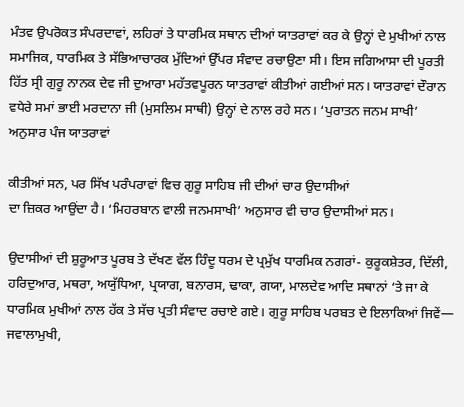ਮੰਤਵ ਉਪਰੋਕਤ ਸੰਪਰਦਾਵਾਂ, ਲਹਿਰਾਂ ਤੇ ਧਾਰਮਿਕ ਸਥਾਨ ਦੀਆਂ ਯਾਤਰਾਵਾਂ ਕਰ ਕੇ ਉਨ੍ਹਾਂ ਦੇ ਮੁਖੀਆਂ ਨਾਲ ਸਮਾਜਿਕ, ਧਾਰਮਿਕ ਤੇ ਸੱਭਿਆਚਾਰਕ ਮੁੱਦਿਆਂ ਉੱਪਰ ਸੰਵਾਦ ਰਚਾਉਣਾ ਸੀ। ਇਸ ਜਗਿਆਸਾ ਦੀ ਪੂਰਤੀ ਹਿੱਤ ਸ੍ਰੀ ਗੁਰੂ ਨਾਨਕ ਦੇਵ ਜੀ ਦੁਆਰਾ ਮਹੱਤਵਪੂਰਨ ਯਾਤਰਾਵਾਂ ਕੀਤੀਆਂ ਗਈਆਂ ਸਨ। ਯਾਤਰਾਵਾਂ ਦੌਰਾਨ ਵਧੇਰੇ ਸਮਾਂ ਭਾਈ ਮਰਦਾਨਾ ਜੀ (ਮੁਸਲਿਮ ਸਾਥੀ) ਉਨ੍ਹਾਂ ਦੇ ਨਾਲ ਰਹੇ ਸਨ। ‘ਪੁਰਾਤਨ ਜਨਮ ਸਾਖੀ’ ਅਨੁਸਾਰ ਪੰਜ ਯਾਤਰਾਵਾਂ

ਕੀਤੀਆਂ ਸਨ, ਪਰ ਸਿੱਖ ਪਰੰਪਰਾਵਾਂ ਵਿਚ ਗੁਰੂ ਸਾਹਿਬ ਜੀ ਦੀਆਂ ਚਾਰ ਉਦਾਸੀਆਂ
ਦਾ ਜ਼ਿਕਰ ਆਉਂਦਾ ਹੈ। ‘ਮਿਹਰਬਾਨ ਵਾਲੀ ਜਨਮਸਾਖੀ’ ਅਨੁਸਾਰ ਵੀ ਚਾਰ ਉਦਾਸੀਆਂ ਸਨ।

ਉਦਾਸੀਆਂ ਦੀ ਸ਼ੁਰੂਆਤ ਪੂਰਬ ਤੇ ਦੱਖਣ ਵੱਲ ਹਿੰਦੂ ਧਰਮ ਦੇ ਪ੍ਰਮੁੱਖ ਧਾਰਮਿਕ ਨਗਰਾਂ- ਕੁਰੂਕਸ਼ੇਤਰ, ਦਿੱਲੀ, ਹਰਿਦੁਆਰ, ਮਥਰਾ, ਅਯੁੱਧਿਆ, ਪ੍ਰਯਾਗ, ਬਨਾਰਸ, ਢਾਕਾ, ਗਯਾ, ਮਾਲਦੇਵ ਆਦਿ ਸਥਾਨਾਂ ‘ਤੇ ਜਾ ਕੇ ਧਾਰਮਿਕ ਮੁਖੀਆਂ ਨਾਲ ਹੱਕ ਤੇ ਸੱਚ ਪ੍ਰਤੀ ਸੰਵਾਦ ਰਚਾਏ ਗਏ। ਗੁਰੂ ਸਾਹਿਬ ਪਰਬਤ ਦੇ ਇਲਾਕਿਆਂ ਜਿਵੇਂ— ਜਵਾਲਾਮੁਖੀ,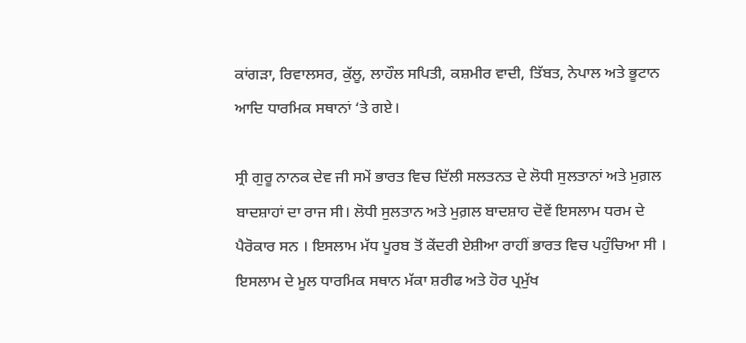ਕਾਂਗੜਾ, ਰਿਵਾਲਸਰ, ਕੁੱਲੂ, ਲਾਹੌਲ ਸਪਿਤੀ, ਕਸ਼ਮੀਰ ਵਾਦੀ, ਤਿੱਬਤ, ਨੇਪਾਲ ਅਤੇ ਭੂਟਾਨ ਆਦਿ ਧਾਰਮਿਕ ਸਥਾਨਾਂ ‘ਤੇ ਗਏ।

ਸ੍ਰੀ ਗੁਰੂ ਨਾਨਕ ਦੇਵ ਜੀ ਸਮੇਂ ਭਾਰਤ ਵਿਚ ਦਿੱਲੀ ਸਲਤਨਤ ਦੇ ਲੋਧੀ ਸੁਲਤਾਨਾਂ ਅਤੇ ਮੁਗ਼ਲ ਬਾਦਸ਼ਾਹਾਂ ਦਾ ਰਾਜ ਸੀ। ਲੋਧੀ ਸੁਲਤਾਨ ਅਤੇ ਮੁਗ਼ਲ ਬਾਦਸ਼ਾਹ ਦੋਵੇਂ ਇਸਲਾਮ ਧਰਮ ਦੇ ਪੈਰੋਕਾਰ ਸਨ । ਇਸਲਾਮ ਮੱਧ ਪੂਰਬ ਤੋਂ ਕੇਂਦਰੀ ਏਸ਼ੀਆ ਰਾਹੀਂ ਭਾਰਤ ਵਿਚ ਪਹੁੰਚਿਆ ਸੀ । ਇਸਲਾਮ ਦੇ ਮੂਲ ਧਾਰਮਿਕ ਸਥਾਨ ਮੱਕਾ ਸ਼ਰੀਫ ਅਤੇ ਹੋਰ ਪ੍ਰਮੁੱਖ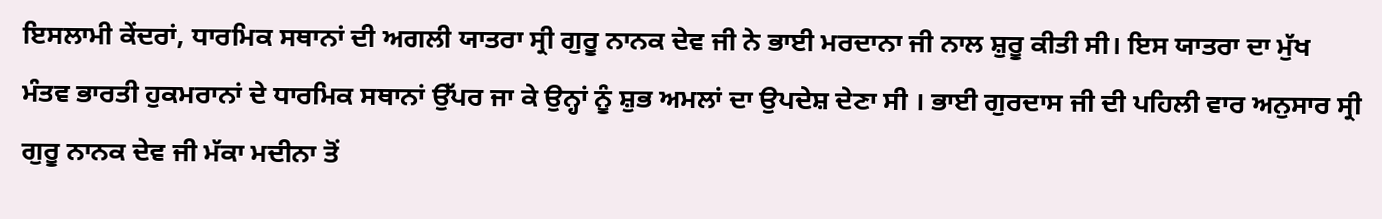ਇਸਲਾਮੀ ਕੇਂਦਰਾਂ, ਧਾਰਮਿਕ ਸਥਾਨਾਂ ਦੀ ਅਗਲੀ ਯਾਤਰਾ ਸ੍ਰੀ ਗੁਰੂ ਨਾਨਕ ਦੇਵ ਜੀ ਨੇ ਭਾਈ ਮਰਦਾਨਾ ਜੀ ਨਾਲ ਸ਼ੁਰੂ ਕੀਤੀ ਸੀ। ਇਸ ਯਾਤਰਾ ਦਾ ਮੁੱਖ ਮੰਤਵ ਭਾਰਤੀ ਹੁਕਮਰਾਨਾਂ ਦੇ ਧਾਰਮਿਕ ਸਥਾਨਾਂ ਉੱਪਰ ਜਾ ਕੇ ਉਨ੍ਹਾਂ ਨੂੰ ਸ਼ੁਭ ਅਮਲਾਂ ਦਾ ਉਪਦੇਸ਼ ਦੇਣਾ ਸੀ । ਭਾਈ ਗੁਰਦਾਸ ਜੀ ਦੀ ਪਹਿਲੀ ਵਾਰ ਅਨੁਸਾਰ ਸ੍ਰੀ ਗੁਰੂ ਨਾਨਕ ਦੇਵ ਜੀ ਮੱਕਾ ਮਦੀਨਾ ਤੋਂ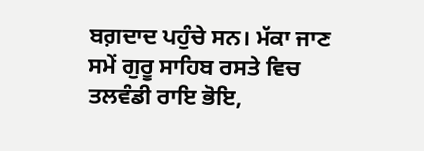ਬਗ਼ਦਾਦ ਪਹੁੰਚੇ ਸਨ। ਮੱਕਾ ਜਾਣ ਸਮੇਂ ਗੁਰੂ ਸਾਹਿਬ ਰਸਤੇ ਵਿਚ ਤਲਵੰਡੀ ਰਾਇ ਭੋਇ,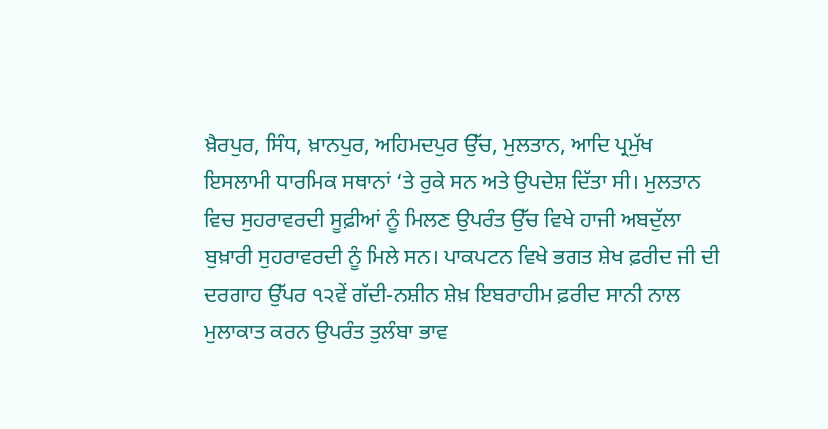ਖ਼ੈਰਪੁਰ, ਸਿੰਧ, ਖ਼ਾਨਪੁਰ, ਅਹਿਮਦਪੁਰ ਉੱਚ, ਮੁਲਤਾਨ, ਆਦਿ ਪ੍ਰਮੁੱਖ ਇਸਲਾਮੀ ਧਾਰਮਿਕ ਸਥਾਨਾਂ ‘ਤੇ ਰੁਕੇ ਸਨ ਅਤੇ ਉਪਦੇਸ਼ ਦਿੱਤਾ ਸੀ। ਮੁਲਤਾਨ ਵਿਚ ਸੁਹਰਾਵਰਦੀ ਸੂਫ਼ੀਆਂ ਨੂੰ ਮਿਲਣ ਉਪਰੰਤ ਉੱਚ ਵਿਖੇ ਹਾਜੀ ਅਬਦੁੱਲਾ ਬੁਖ਼ਾਰੀ ਸੁਹਰਾਵਰਦੀ ਨੂੰ ਮਿਲੇ ਸਨ। ਪਾਕਪਟਨ ਵਿਖੇ ਭਗਤ ਸ਼ੇਖ ਫ਼ਰੀਦ ਜੀ ਦੀ ਦਰਗਾਹ ਉੱਪਰ ੧੨ਵੇਂ ਗੱਦੀ-ਨਸ਼ੀਨ ਸ਼ੇਖ਼ ਇਬਰਾਹੀਮ ਫ਼ਰੀਦ ਸਾਨੀ ਨਾਲ ਮੁਲਾਕਾਤ ਕਰਨ ਉਪਰੰਤ ਤੁਲੰਬਾ ਭਾਵ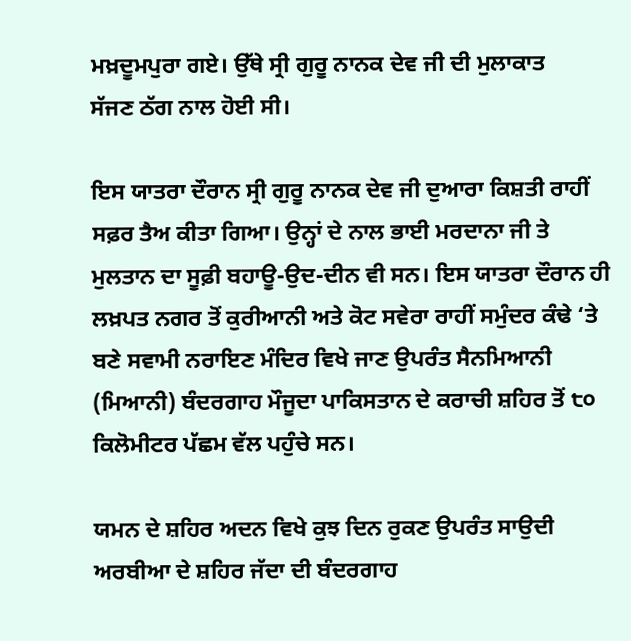ਮਖ਼ਦੂਮਪੁਰਾ ਗਏ। ਉੱਥੇ ਸ੍ਰੀ ਗੁਰੂ ਨਾਨਕ ਦੇਵ ਜੀ ਦੀ ਮੁਲਾਕਾਤ
ਸੱਜਣ ਠੱਗ ਨਾਲ ਹੋਈ ਸੀ।

ਇਸ ਯਾਤਰਾ ਦੌਰਾਨ ਸ੍ਰੀ ਗੁਰੂ ਨਾਨਕ ਦੇਵ ਜੀ ਦੁਆਰਾ ਕਿਸ਼ਤੀ ਰਾਹੀਂ ਸਫ਼ਰ ਤੈਅ ਕੀਤਾ ਗਿਆ। ਉਨ੍ਹਾਂ ਦੇ ਨਾਲ ਭਾਈ ਮਰਦਾਨਾ ਜੀ ਤੇ ਮੁਲਤਾਨ ਦਾ ਸੂਫ਼ੀ ਬਹਾਊ-ਉਦ-ਦੀਨ ਵੀ ਸਨ। ਇਸ ਯਾਤਰਾ ਦੌਰਾਨ ਹੀ ਲਖ਼ਪਤ ਨਗਰ ਤੋਂ ਕੁਰੀਆਨੀ ਅਤੇ ਕੋਟ ਸਵੇਰਾ ਰਾਹੀਂ ਸਮੁੰਦਰ ਕੰਢੇ ‘ਤੇ ਬਣੇ ਸਵਾਮੀ ਨਰਾਇਣ ਮੰਦਿਰ ਵਿਖੇ ਜਾਣ ਉਪਰੰਤ ਸੈਨਮਿਆਨੀ (ਮਿਆਨੀ) ਬੰਦਰਗਾਹ ਮੌਜੂਦਾ ਪਾਕਿਸਤਾਨ ਦੇ ਕਰਾਚੀ ਸ਼ਹਿਰ ਤੋਂ ੮੦ ਕਿਲੋਮੀਟਰ ਪੱਛਮ ਵੱਲ ਪਹੁੰਚੇ ਸਨ।

ਯਮਨ ਦੇ ਸ਼ਹਿਰ ਅਦਨ ਵਿਖੇ ਕੁਝ ਦਿਨ ਰੁਕਣ ਉਪਰੰਤ ਸਾਉਦੀ ਅਰਬੀਆ ਦੇ ਸ਼ਹਿਰ ਜੱਦਾ ਦੀ ਬੰਦਰਗਾਹ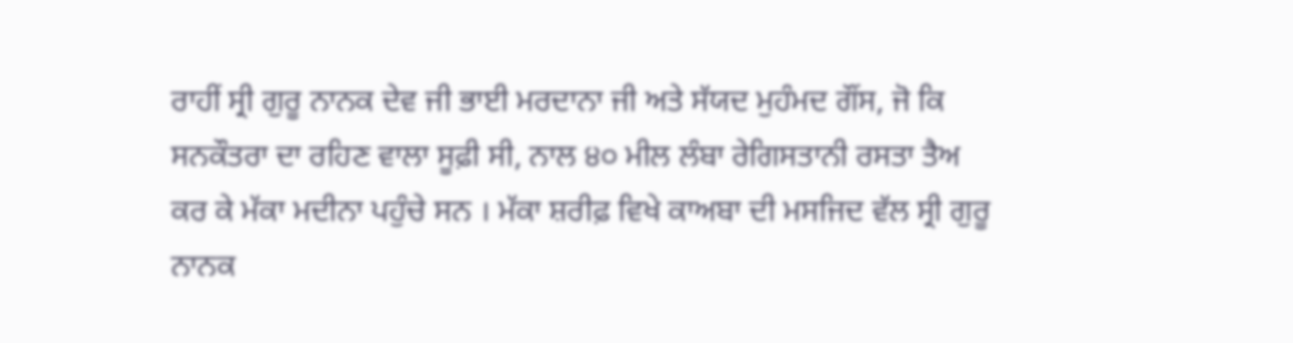ਰਾਹੀਂ ਸ੍ਰੀ ਗੁਰੂ ਨਾਨਕ ਦੇਵ ਜੀ ਭਾਈ ਮਰਦਾਨਾ ਜੀ ਅਤੇ ਸੱਯਦ ਮੁਹੰਮਦ ਗੌਂਸ, ਜੋ ਕਿ ਸਨਕੌਤਰਾ ਦਾ ਰਹਿਣ ਵਾਲਾ ਸੂਫ਼ੀ ਸੀ, ਨਾਲ ੪੦ ਮੀਲ ਲੰਬਾ ਰੇਗਿਸਤਾਨੀ ਰਸਤਾ ਤੈਅ ਕਰ ਕੇ ਮੱਕਾ ਮਦੀਨਾ ਪਹੁੰਚੇ ਸਨ । ਮੱਕਾ ਸ਼ਰੀਫ਼ ਵਿਖੇ ਕਾਅਬਾ ਦੀ ਮਸਜਿਦ ਵੱਲ ਸ੍ਰੀ ਗੁਰੂ ਨਾਨਕ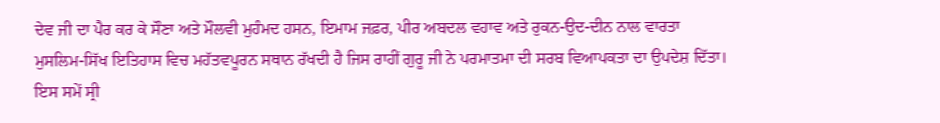ਦੇਵ ਜੀ ਦਾ ਪੈਰ ਕਰ ਕੇ ਸੌਣਾ ਅਤੇ ਮੌਲਵੀ ਮੁਹੰਮਦ ਹਸਨ, ਇਮਾਮ ਜਫ਼ਰ, ਪੀਰ ਅਬਦਲ ਵਹਾਵ ਅਤੇ ਰੁਕਨ-ਉਦ-ਦੀਨ ਨਾਲ ਵਾਰਤਾ ਮੁਸਲਿਮ-ਸਿੱਖ ਇਤਿਹਾਸ ਵਿਚ ਮਹੱਤਵਪੂਰਨ ਸਥਾਨ ਰੱਖਦੀ ਹੈ ਜਿਸ ਰਾਹੀਂ ਗੁਰੂ ਜੀ ਨੇ ਪਰਮਾਤਮਾ ਦੀ ਸਰਬ ਵਿਆਪਕਤਾ ਦਾ ਉਪਦੇਸ਼ ਦਿੱਤਾ। ਇਸ ਸਮੇਂ ਸ੍ਰੀ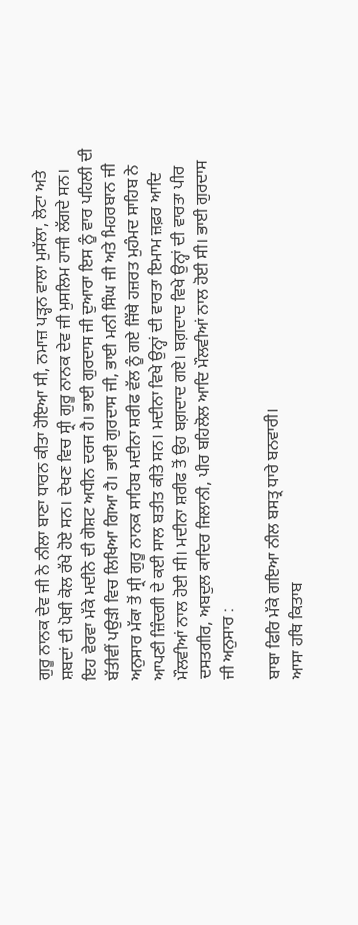ਗੁਰੂ ਨਾਨਕ ਦੇਵ ਜੀ ਨੇ ਨੀਲਾ ਬਾਣਾ ਧਾਰਨ ਕੀਤਾ ਹੋਇਆ ਸੀ, ਨਮਾਜ਼ ਪੜ੍ਹਨ ਵਾਲਾ ਮੁਸੱਲਾ, ਲੋਟਾ ਅਤੇ ਸ਼ਬਦਾਂ ਦੀ ਪੋਥੀ ਕੋਲ ਰੱਖੇ ਹੋਏ ਸਨ। ਦੇਖਣ ਵਿਚ ਸ੍ਰੀ ਗੁਰੂ ਨਾਨਕ ਦੇਵ ਜੀ ਮੁਸਲਿਮ ਹਾਜੀ ਲੱਗਦੇ ਸਨ। ਇਹ ਵੇਰਵਾ ਮੱਕੇ ਮਦੀਨੇ ਦੀ ਗੋਸ਼ਟ ਅਧੀਨ ਦਰਜ ਹੈ। ਭਾਈ ਗੁਰਦਾਸ ਜੀ ਦੁਆਰਾ ਇਸ ਨੂੰ ਵਾਰ ਪਹਿਲੀ ਦੀ ਬੱਤੀਵੀਂ ਪਉੜੀ ਵਿਚ ਲਿਖਿਆ ਗਿਆ ਹੈ। ਭਾਈ ਗੁਰਦਾਸ ਜੀ, ਭਾਈ ਮਨੀ ਸਿੰਘ ਜੀ ਅਤੇ ਮਿਹਰਬਾਨ ਜੀ ਅਨੁਸਾਰ ਮੱਕਾ ਤੋਂ ਸ੍ਰੀ ਗੁਰੂ ਨਾਨਕ ਸਾਹਿਬ ਮਦੀਨਾ ਸ਼ਰੀਫ ਵੱਲ ਨੂੰ ਗਏ ਜਿੱਥੇ ਹਜ਼ਰਤ ਮੁਹੰਮਦ ਸਾਹਿਬ ਨੇ ਆਪਣੀ ਜ਼ਿੰਦਗੀ ਦੇ ਕਈ ਸਾਲ ਬਤੀਤ ਕੀਤੇ ਸਨ। ਮਦੀਨਾ ਵਿਖੇ ਉਨ੍ਹਾਂ ਦੀ ਵਾਰਤਾ ਇਮਾਮ ਜ਼ਫ਼ਰ ਆਦਿ ਮੌਲਵੀਆਂ ਨਾਲ ਹੋਈ ਸੀ। ਮਦੀਨਾ ਸ਼ਰੀਫ ਤੋਂ ਉਹ ਬਗ਼ਦਾਦ ਗਏ। ਬਗ਼ਦਾਦ ਵਿਖੇ ਉਨ੍ਹਾਂ ਦੀ ਵਾਰਤਾ ਪੀਰ ਦਸਤਗੀਰ, ਅਬਦੁਲ ਕਾਦਿਰ ਜਿਲਾਨੀ, ਪੀਰ ਬਹਿਲੋਲ ਆਦਿ ਮੌਲਵੀਆਂ ਨਾਲ ਹੋਈ ਸੀ। ਭਾਈ ਗੁਰਦਾਸ ਜੀ ਅਨੁਸਾਰ :

ਬਾਬਾ ਫਿਰਿ ਮੱਕੇ ਗਇਆ ਨੀਲ ਬਸਤ੍ਰ ਧਾਰੇ ਬਨਵਾਰੀ।
ਆਸਾ ਹਥਿ ਕਿਤਾਬ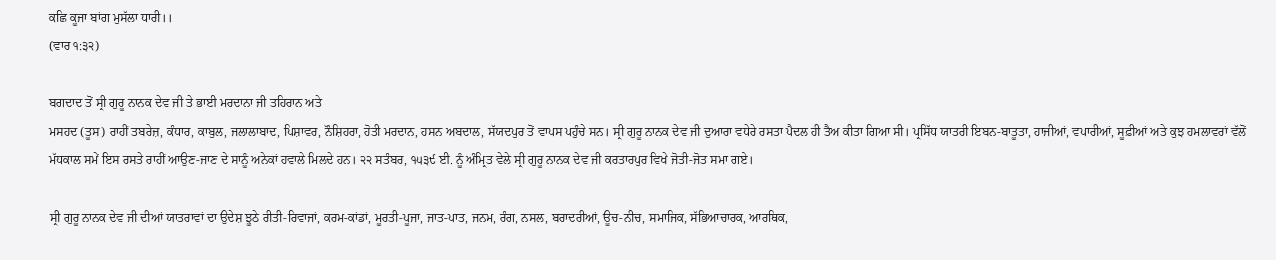ਕਛਿ ਕੂਜਾ ਬਾਂਗ ਮੁਸੱਲਾ ਧਾਰੀ।।
(ਵਾਰ ੧:੩੨)

ਬਗਦਾਦ ਤੋਂ ਸ੍ਰੀ ਗੁਰੂ ਨਾਨਕ ਦੇਵ ਜੀ ਤੇ ਭਾਈ ਮਰਦਾਨਾ ਜੀ ਤਹਿਰਾਨ ਅਤੇ
ਮਸਹਦ (ਤੂਸ) ਰਾਹੀਂ ਤਬਰੇਜ਼, ਕੰਧਾਰ, ਕਾਬੁਲ, ਜਲਾਲਾਬਾਦ, ਪਿਸ਼ਾਵਰ, ਨੌਸ਼ਿਹਰਾ, ਹੋਤੀ ਮਰਦਾਨ, ਹਸਨ ਅਬਦਾਲ, ਸੱਯਦਪੁਰ ਤੋਂ ਵਾਪਸ ਪਹੁੰਚੇ ਸਨ। ਸ੍ਰੀ ਗੁਰੂ ਨਾਨਕ ਦੇਵ ਜੀ ਦੁਆਰਾ ਵਧੇਰੇ ਰਸਤਾ ਪੈਦਲ ਹੀ ਤੈਅ ਕੀਤਾ ਗਿਆ ਸੀ। ਪ੍ਰਸਿੱਧ ਯਾਤਰੀ ਇਬਨ-ਬਾਤੂਤਾ, ਹਾਜੀਆਂ, ਵਪਾਰੀਆਂ, ਸੂਫ਼ੀਆਂ ਅਤੇ ਕੁਝ ਹਮਲਾਵਰਾਂ ਵੱਲੋਂ ਮੱਧਕਾਲ ਸਮੇਂ ਇਸ ਰਸਤੇ ਰਾਹੀਂ ਆਉਣ-ਜਾਣ ਦੇ ਸਾਨੂੰ ਅਨੇਕਾਂ ਹਵਾਲੇ ਮਿਲਦੇ ਹਨ। ੨੨ ਸਤੰਬਰ, ੧੫੩੯ ਈ. ਨੂੰ ਅੰਮ੍ਰਿਤ ਵੇਲੇ ਸ੍ਰੀ ਗੁਰੂ ਨਾਨਕ ਦੇਵ ਜੀ ਕਰਤਾਰਪੁਰ ਵਿਖੇ ਜੋਤੀ-ਜੋਤ ਸਮਾ ਗਏ।

ਸ੍ਰੀ ਗੁਰੂ ਨਾਨਕ ਦੇਵ ਜੀ ਦੀਆਂ ਯਾਤਰਾਵਾਂ ਦਾ ਉਦੇਸ਼ ਝੂਠੇ ਰੀਤੀ-ਰਿਵਾਜਾਂ, ਕਰਮ-ਕਾਂਡਾਂ, ਮੂਰਤੀ-ਪੂਜਾ, ਜਾਤ-ਪਾਤ, ਜਨਮ, ਰੰਗ, ਨਸਲ, ਬਰਾਦਰੀਆਂ, ਊਚ-ਨੀਚ, ਸਮਾਜਿਕ, ਸੱਭਿਆਚਾਰਕ, ਆਰਥਿਕ,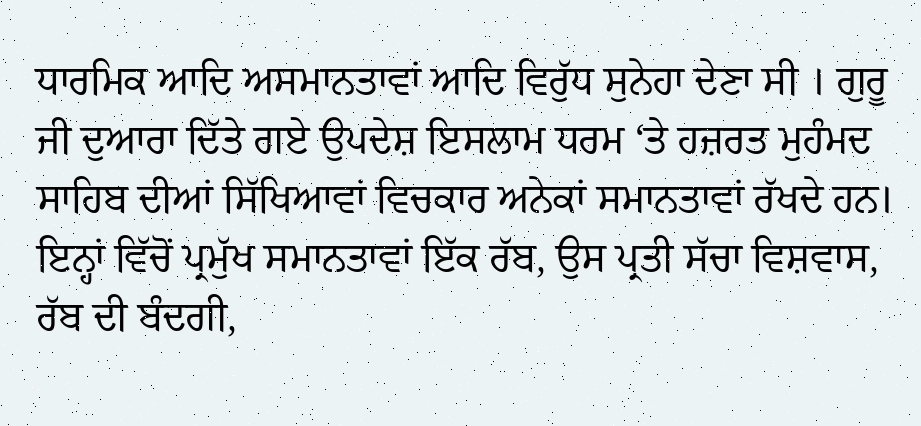ਧਾਰਮਿਕ ਆਦਿ ਅਸਮਾਨਤਾਵਾਂ ਆਦਿ ਵਿਰੁੱਧ ਸੁਨੇਹਾ ਦੇਣਾ ਸੀ । ਗੁਰੂ ਜੀ ਦੁਆਰਾ ਦਿੱਤੇ ਗਏ ਉਪਦੇਸ਼ ਇਸਲਾਮ ਧਰਮ ‘ਤੇ ਹਜ਼ਰਤ ਮੁਹੰਮਦ ਸਾਹਿਬ ਦੀਆਂ ਸਿੱਖਿਆਵਾਂ ਵਿਚਕਾਰ ਅਨੇਕਾਂ ਸਮਾਨਤਾਵਾਂ ਰੱਖਦੇ ਹਨ। ਇਨ੍ਹਾਂ ਵਿੱਚੋਂ ਪ੍ਰਮੁੱਖ ਸਮਾਨਤਾਵਾਂ ਇੱਕ ਰੱਬ, ਉਸ ਪ੍ਰਤੀ ਸੱਚਾ ਵਿਸ਼ਵਾਸ, ਰੱਬ ਦੀ ਬੰਦਗੀ,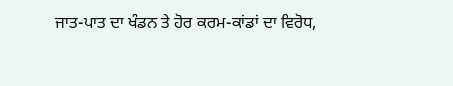ਜਾਤ-ਪਾਤ ਦਾ ਖੰਡਨ ਤੇ ਹੋਰ ਕਰਮ-ਕਾਂਡਾਂ ਦਾ ਵਿਰੋਧ,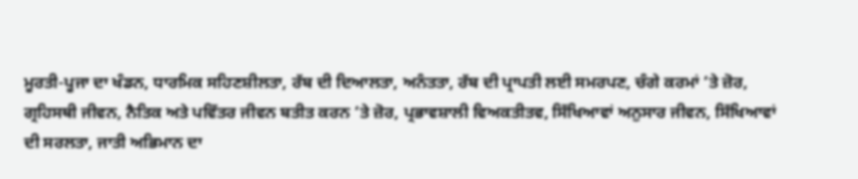ਮੂਰਤੀ-ਪੂਜਾ ਦਾ ਖੰਡਨ, ਧਾਰਮਿਕ ਸਹਿਣਸ਼ੀਲਤਾ, ਰੱਬ ਦੀ ਦਿਆਲਤਾ, ਅਨੰਤਤਾ, ਰੱਬ ਦੀ ਪ੍ਰਾਪਤੀ ਲਈ ਸਮਰਪਣ, ਚੰਗੇ ਕਰਮਾਂ ‘ਤੇ ਜ਼ੋਰ, ਗ੍ਰਹਿਸਥੀ ਜੀਵਨ, ਨੈਤਿਕ ਅਤੇ ਪਵਿੱਤਰ ਜੀਵਨ ਬਤੀਤ ਕਰਨ ‘ਤੇ ਜ਼ੋਰ, ਪ੍ਰਭਾਵਸ਼ਾਲੀ ਵਿਅਕਤੀਤਵ, ਸਿੱਖਿਆਵਾਂ ਅਨੁਸਾਰ ਜੀਵਨ, ਸਿੱਖਿਆਵਾਂ ਦੀ ਸਰਲਤਾ, ਜਾਤੀ ਅਭਿਮਾਨ ਦਾ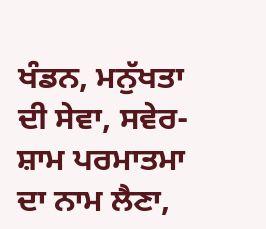ਖੰਡਨ, ਮਨੁੱਖਤਾ ਦੀ ਸੇਵਾ, ਸਵੇਰ-ਸ਼ਾਮ ਪਰਮਾਤਮਾ ਦਾ ਨਾਮ ਲੈਣਾ,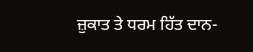ਜ਼ੁਕਾਤ ਤੇ ਧਰਮ ਹਿੱਤ ਦਾਨ-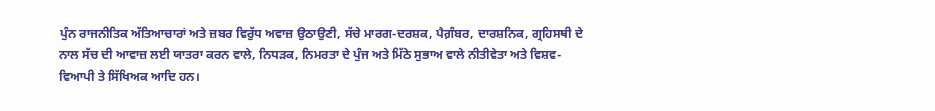ਪੁੰਨ ਰਾਜਨੀਤਿਕ ਅੱਤਿਆਚਾਰਾਂ ਅਤੇ ਜ਼ਬਰ ਵਿਰੁੱਧ ਅਵਾਜ਼ ਉਠਾਉਣੀ, ਸੱਚੇ ਮਾਰਗ-ਦਰਸ਼ਕ, ਪੈਗ਼ੰਬਰ, ਦਾਰਸ਼ਨਿਕ, ਗ੍ਰਹਿਸਥੀ ਦੇ ਨਾਲ ਸੱਚ ਦੀ ਆਵਾਜ਼ ਲਈ ਯਾਤਰਾ ਕਰਨ ਵਾਲੇ, ਨਿਧੜਕ, ਨਿਮਰਤਾ ਦੇ ਪੁੰਜ ਅਤੇ ਮਿੱਠੇ ਸੁਭਾਅ ਵਾਲੇ ਨੀਤੀਵੇਤਾ ਅਤੇ ਵਿਸ਼ਵ-ਵਿਆਪੀ ਤੇ ਸਿੱਖਿਅਕ ਆਦਿ ਹਨ।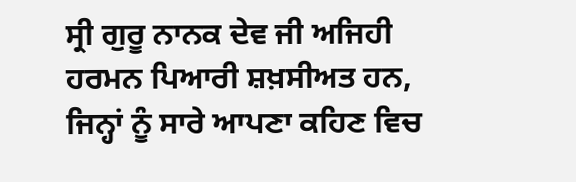ਸ੍ਰੀ ਗੁਰੂ ਨਾਨਕ ਦੇਵ ਜੀ ਅਜਿਹੀ ਹਰਮਨ ਪਿਆਰੀ ਸ਼ਖ਼ਸੀਅਤ ਹਨ, ਜਿਨ੍ਹਾਂ ਨੂੰ ਸਾਰੇ ਆਪਣਾ ਕਹਿਣ ਵਿਚ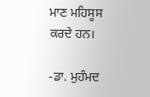ਮਾਣ ਮਹਿਸੂਸ ਕਰਦੇ ਹਨ।

-ਡਾ. ਮੁਹੰਮਦ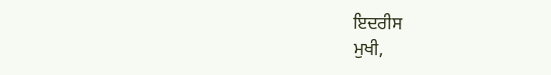ਇਦਰੀਸ
ਮੁਖੀ,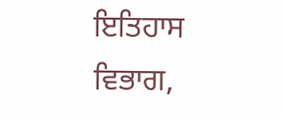ਇਤਿਹਾਸ ਵਿਭਾਗ,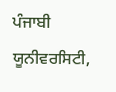ਪੰਜਾਬੀ ਯੂਨੀਵਰਸਿਟੀ,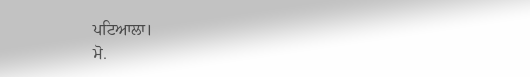ਪਟਿਆਲਾ।
ਮੋ.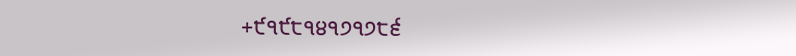+੯੧੯੮੧੪੧੭੧੭੮੬